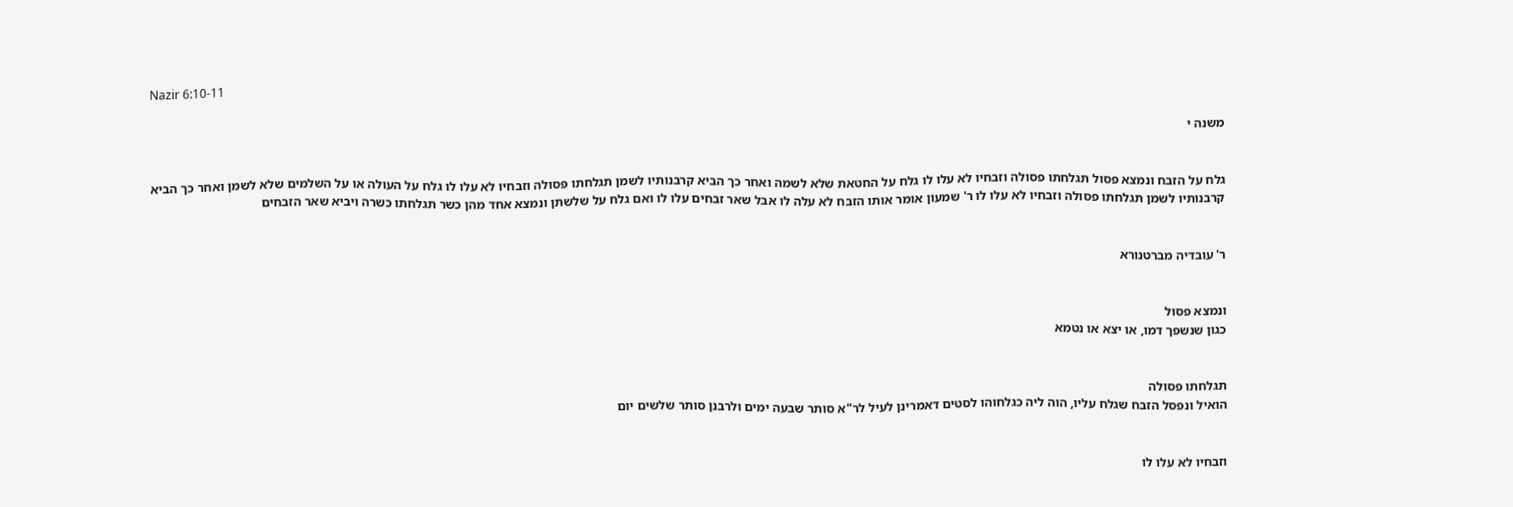Nazir 6:10-11

משנה י


גלח על הזבח ונמצא פסול תגלחתו פסולה וזבחיו לא עלו לו גלח על החטאת שלא לשמה ואחר כך הביא קרבנותיו לשמן תגלחתו פסולה וזבחיו לא עלו לו גלח על העולה או על השלמים שלא לשמן ואחר כך הביא קרבנותיו לשמן תגלחתו פסולה וזבחיו לא עלו לו ר' שמעון אומר אותו הזבח לא עלה לו אבל שאר זבחים עלו לו ואם גלח על שלשתן ונמצא אחד מהן כשר תגלחתו כשרה ויביא שאר הזבחים


ר' עובדיה מברטנורא


ונמצא פסול
כגון שנשפך דמו, או יצא או נטמא


תגלחתו פסולה
הואיל ונפסל הזבח שגלח עליו, הוה ליה כגלחוהו לסטים דאמרינן לעיל לר"א סותר שבעה ימים ולרבנן סותר שלשים יום


וזבחיו לא עלו לו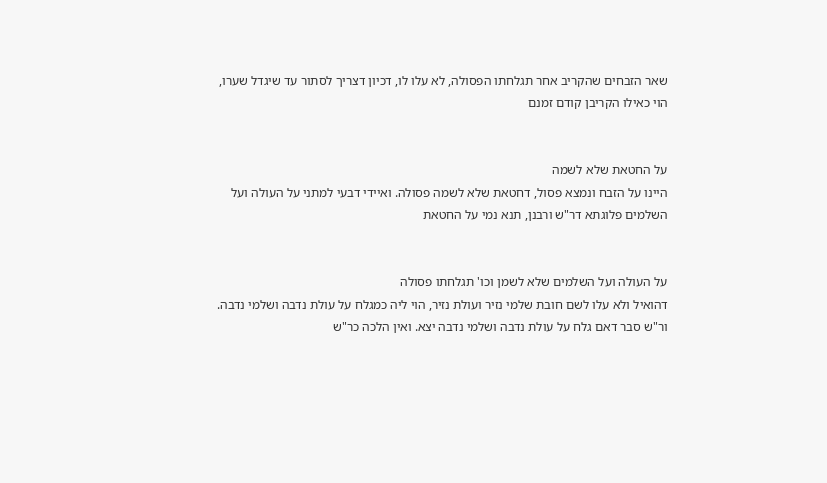שאר הזבחים שהקריב אחר תגלחתו הפסולה, לא עלו לו, דכיון דצריך לסתור עד שיגדל שערו, הוי כאילו הקריבן קודם זמנם


על החטאת שלא לשמה
היינו על הזבח ונמצא פסול, דחטאת שלא לשמה פסולה. ואיידי דבעי למתני על העולה ועל השלמים פלוגתא דר"ש ורבנן, תנא נמי על החטאת


על העולה ועל השלמים שלא לשמן וכו' תגלחתו פסולה
דהואיל ולא עלו לשם חובת שלמי נזיר ועולת נזיר, הוי ליה כמגלח על עולת נדבה ושלמי נדבה. ור"ש סבר דאם גלח על עולת נדבה ושלמי נדבה יצא. ואין הלכה כר"ש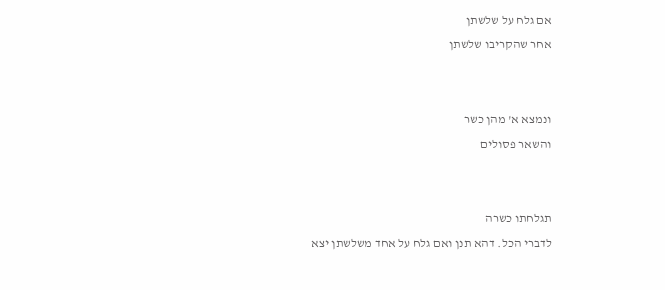אם גלח על שלשתן
אחר שהקריבו שלשתן


ונמצא א' מהן כשר
והשאר פסולים


תגלחתו כשרה
לדברי הכל. דהא תנן ואם גלח על אחד משלשתן יצא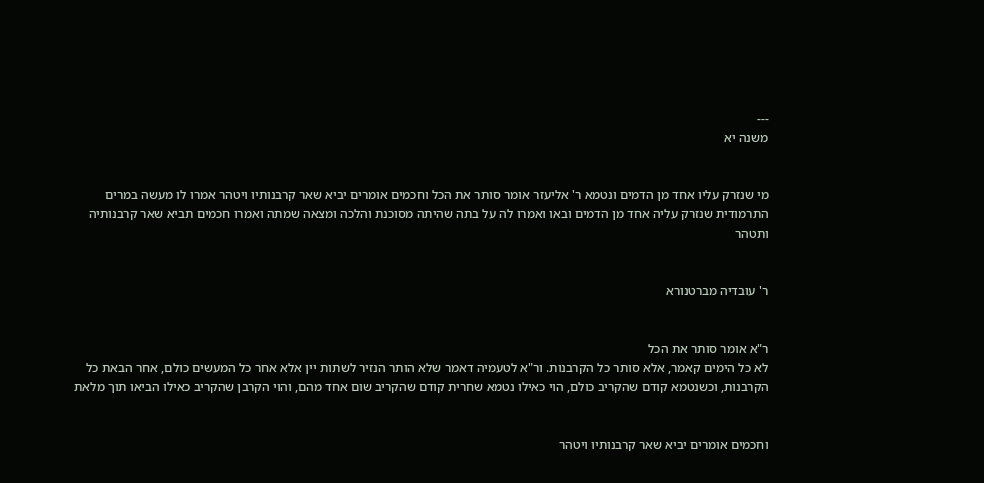---
משנה יא


מי שנזרק עליו אחד מן הדמים ונטמא ר' אליעזר אומר סותר את הכל וחכמים אומרים יביא שאר קרבנותיו ויטהר אמרו לו מעשה במרים התרמודית שנזרק עליה אחד מן הדמים ובאו ואמרו לה על בתה שהיתה מסוכנת והלכה ומצאה שמתה ואמרו חכמים תביא שאר קרבנותיה ותטהר


ר' עובדיה מברטנורא


ר"א אומר סותר את הכל
לא כל הימים קאמר, אלא סותר כל הקרבנות. ור"א לטעמיה דאמר שלא הותר הנזיר לשתות יין אלא אחר כל המעשים כולם, אחר הבאת כל הקרבנות, וכשנטמא קודם שהקריב כולם, הוי כאילו נטמא שחרית קודם שהקריב שום אחד מהם, והוי הקרבן שהקריב כאילו הביאו תוך מלאת


וחכמים אומרים יביא שאר קרבנותיו ויטהר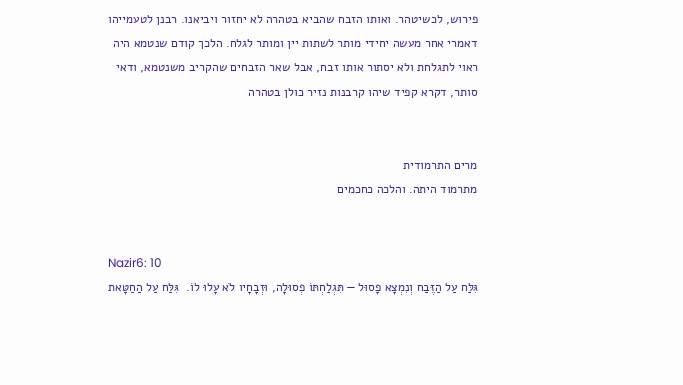פירוש, לכשיטהר. ואותו הזבח שהביא בטהרה לא יחזור ויביאנו. רבנן לטעמייהו דאמרי אחר מעשה יחידי מותר לשתות יין ומותר לגלח. הלכך קודם שנטמא היה ראוי לתגלחת ולא יסתור אותו זבח, אבל שאר הזבחים שהקריב משנטמא, ודאי סותר, דקרא קפיד שיהו קרבנות נזיר כולן בטהרה


מרים התרמודית
מתרמוד היתה. והלכה כחכמים


Nazir6: 10
גִּלַּח עַל הַזֶּבַח וְנִמְצָא פָסוּל — תִּגְלַחְתּוֹ פְסוּלָה, וּזְבָחָיו לֹא עָלוּ לוֹ.  גִּלַּח עַל הַחַטָּאת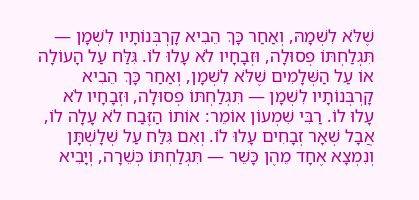שֶׁלֹּא לִשְׁמָהּ, וְאַחַר כָּךְ הֵבִיא קָרְבְּנוֹתָיו לִשְׁמָן — תִּגְלַחְתּוֹ פְסוּלָה, וּזְבָחָיו לֹא עָלוּ לוֹ. גִּלַּח עַל הָעוֹלָה אוֹ עַל הַשְּׁלָמִים שֶׁלֹּא לִשְׁמָן, וְאַחַר כָּךְ הֵבִיא קָרְבְּנוֹתָיו לִשְׁמָן — תִּגְלַחְתּוֹ פְסוּלָה, וּזְבָחָיו לֹא עָלוּ לוֹ. רַבִּי שִׁמְעוֹן אוֹמֵר: אוֹתוֹ הַזֶּבַח לֹא עָלָה לוֹ, אֲבָל שְׁאָר זְבָחִים עָלוּ לוֹ. וְאִם גִּלַּח עַל שְׁלָשְׁתָּן וְנִמְצָא אֶחָד מֵהֶן כָּשֵׁר — תִּגְלַחְתּוֹ כְּשֵׁרָה, וְיָבִיא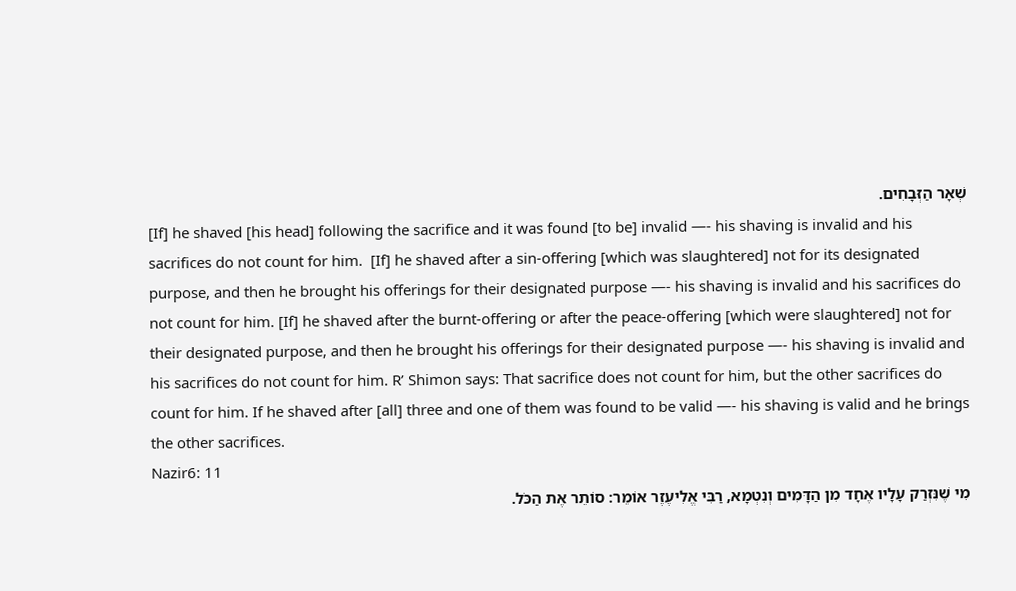שְׁאָר הַזְּבָחִים.
[If] he shaved [his head] following the sacrifice and it was found [to be] invalid —- his shaving is invalid and his sacrifices do not count for him.  [If] he shaved after a sin-offering [which was slaughtered] not for its designated purpose, and then he brought his offerings for their designated purpose —- his shaving is invalid and his sacrifices do not count for him. [If] he shaved after the burnt-offering or after the peace-offering [which were slaughtered] not for their designated purpose, and then he brought his offerings for their designated purpose —- his shaving is invalid and his sacrifices do not count for him. R’ Shimon says: That sacrifice does not count for him, but the other sacrifices do count for him. If he shaved after [all] three and one of them was found to be valid —- his shaving is valid and he brings the other sacrifices.
Nazir6: 11
מִי שֶׁנִּזְרַק עָלָיו אֶחָד מִן הַדָּמִים וְנִטְמָא, רַבִּי אֱלִיעֶזֶר אוֹמֵר: סוֹתֵר אֶת הַכֹּל.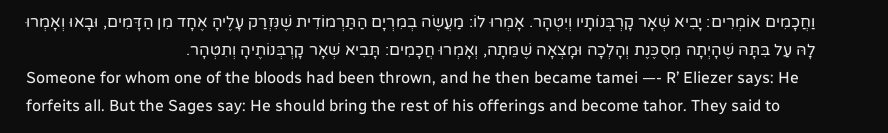וַחֲכָמִים אוֹמְרִים: יָבִיא שְׁאָר קָרְבְּנוֹתָיו וְיִטְהָר. אָמְרוּ לוֹ: מַעֲשֶׂה בְמִרְיָם הַתַּרְמוֹדִית שֶׁנִּזְרַק עָלֶיהָ אֶחָד מִן הַדָּמִים, וּבָאוּ וְאָמְרוּ לָהּ עַל בִּתָּהּ שֶׁהָיְתָה מְסֻכֶּנֶת וְהָלְכָה וּמָצְאָה שֶׁמֵּתָה, וְאָמְרוּ חֲכָמִים: תָּבִיא שְׁאָר קָרְבְּנוֹתֶיהָ וְתִטְהָר.
Someone for whom one of the bloods had been thrown, and he then became tamei —- R’ Eliezer says: He forfeits all. But the Sages say: He should bring the rest of his offerings and become tahor. They said to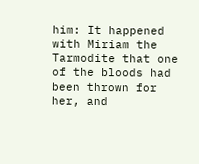him: It happened with Miriam the Tarmodite that one of the bloods had been thrown for her, and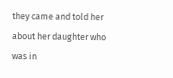they came and told her about her daughter who was in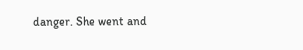danger. She went and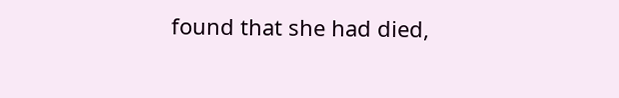found that she had died,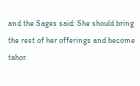and the Sages said: She should bring the rest of her offerings and become tahor.